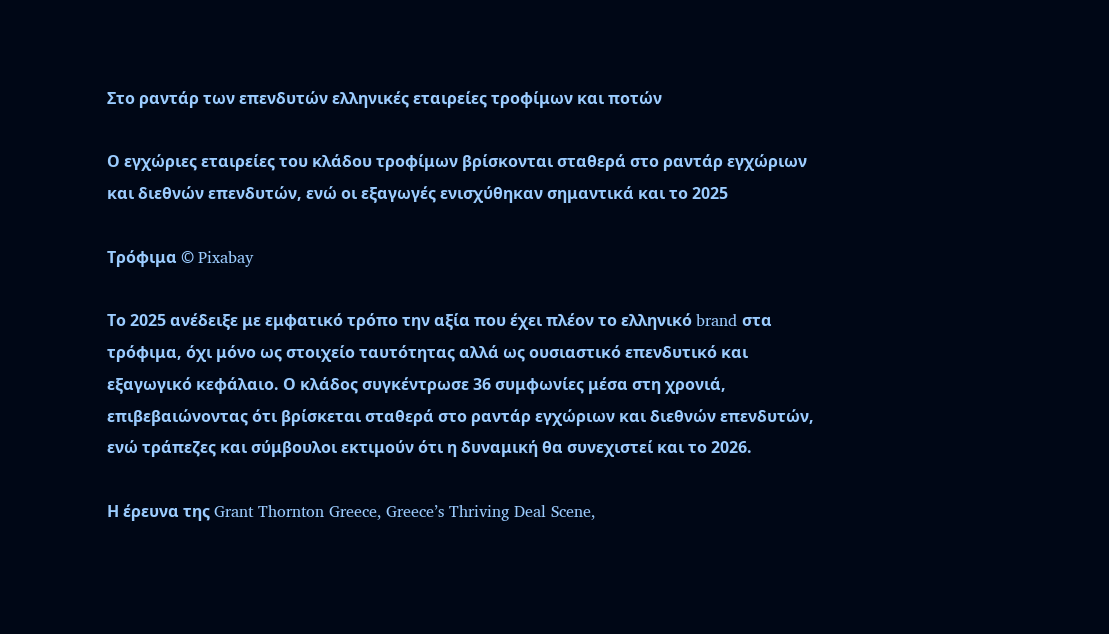Στο ραντάρ των επενδυτών ελληνικές εταιρείες τροφίμων και ποτών

Ο εγχώριες εταιρείες του κλάδου τροφίμων βρίσκονται σταθερά στο ραντάρ εγχώριων και διεθνών επενδυτών, ενώ οι εξαγωγές ενισχύθηκαν σημαντικά και το 2025

Τρόφιμα © Pixabay

Το 2025 ανέδειξε με εμφατικό τρόπο την αξία που έχει πλέον το ελληνικό brand στα τρόφιμα, όχι μόνο ως στοιχείο ταυτότητας αλλά ως ουσιαστικό επενδυτικό και εξαγωγικό κεφάλαιο. Ο κλάδος συγκέντρωσε 36 συμφωνίες μέσα στη χρονιά, επιβεβαιώνοντας ότι βρίσκεται σταθερά στο ραντάρ εγχώριων και διεθνών επενδυτών, ενώ τράπεζες και σύμβουλοι εκτιμούν ότι η δυναμική θα συνεχιστεί και το 2026.

Η έρευνα της Grant Thornton Greece, Greece’s Thriving Deal Scene,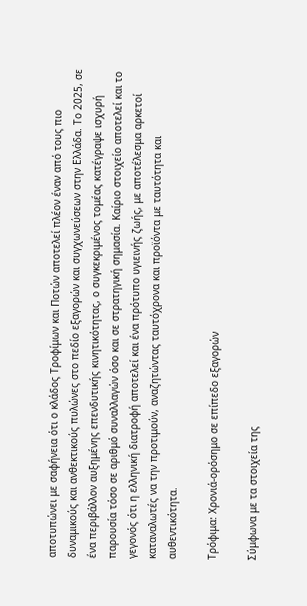αποτυπώνει με σαφήνεια ότι ο κλάδος Τροφίμων και Ποτών αποτελεί πλέον έναν από τους πιο δυναμικούς και ανθεκτικούς πυλώνες στο πεδίο εξαγορών και συγχωνεύσεων στην Ελλάδα. Το 2025, σε ένα περιβάλλον αυξημένης επενδυτικής κινητικότητας, ο συγκεκριμένος τομέας κατέγραψε ισχυρή παρουσία τόσο σε αριθμό συναλλαγών όσο και σε στρατηγική σημασία. Καίριο στοιχείο αποτελεί και το γεγονός ότι η ελληνική διατροφή αποτελεί και ένα πρότυπο υγιεινής ζωής, με αποτέλεσμα αρκετοί καταναλωτές να την προτιμούν, αναζητώντας ταυτόχρονα και προϊόντα με ταυτότητα και αυθεντικότητα.

Τρόφιμα: Χρονιά-ορόσημο σε επίπεδο εξαγορών

Σύμφωνα με τα στοιχεία της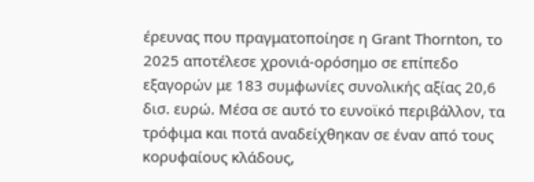έρευνας που πραγματοποίησε η Grant Thornton, το 2025 αποτέλεσε χρονιά-ορόσημο σε επίπεδο εξαγορών με 183 συμφωνίες συνολικής αξίας 20,6 δισ. ευρώ. Μέσα σε αυτό το ευνοϊκό περιβάλλον, τα τρόφιμα και ποτά αναδείχθηκαν σε έναν από τους κορυφαίους κλάδους,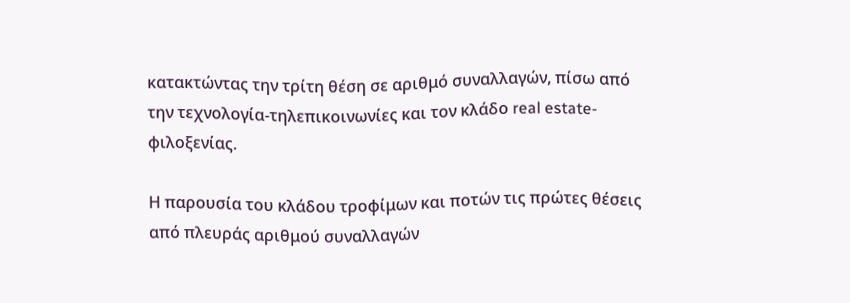κατακτώντας την τρίτη θέση σε αριθμό συναλλαγών, πίσω από την τεχνολογία-τηλεπικοινωνίες και τον κλάδο real estate-φιλοξενίας.

Η παρουσία του κλάδου τροφίμων και ποτών τις πρώτες θέσεις από πλευράς αριθμού συναλλαγών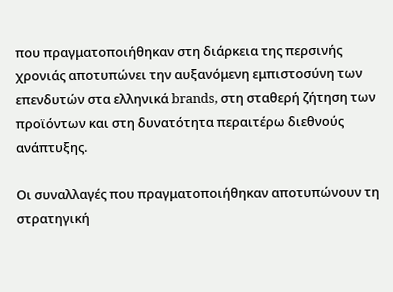που πραγματοποιήθηκαν στη διάρκεια της περσινής χρονιάς αποτυπώνει την αυξανόμενη εμπιστοσύνη των επενδυτών στα ελληνικά brands, στη σταθερή ζήτηση των προϊόντων και στη δυνατότητα περαιτέρω διεθνούς ανάπτυξης.

Οι συναλλαγές που πραγματοποιήθηκαν αποτυπώνουν τη στρατηγική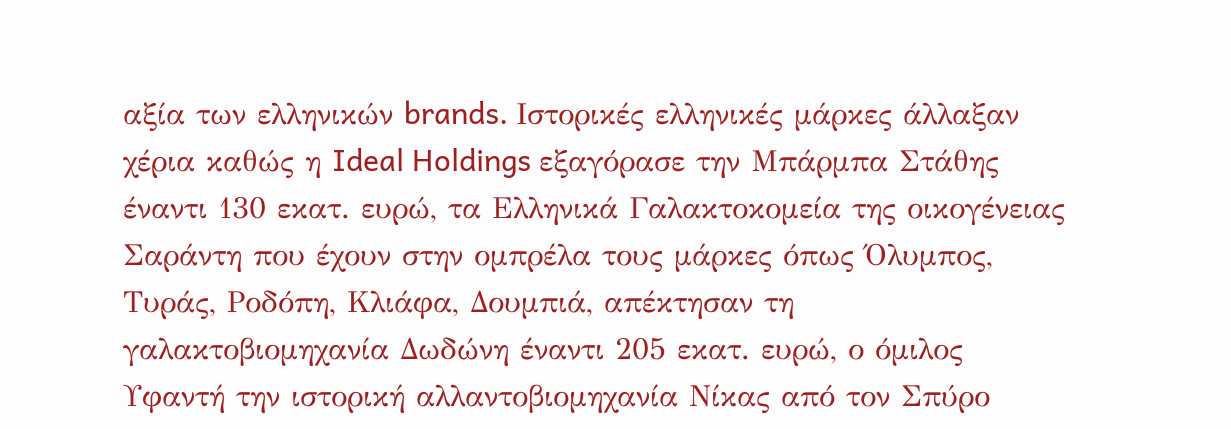αξία των ελληνικών brands. Ιστορικές ελληνικές μάρκες άλλαξαν χέρια καθώς η Ideal Holdings εξαγόρασε την Μπάρμπα Στάθης έναντι 130 εκατ. ευρώ, τα Ελληνικά Γαλακτοκομεία της οικογένειας Σαράντη που έχουν στην ομπρέλα τους μάρκες όπως Όλυμπος, Τυράς, Ροδόπη, Κλιάφα, Δουμπιά, απέκτησαν τη γαλακτοβιομηχανία Δωδώνη έναντι 205 εκατ. ευρώ, ο όμιλος Υφαντή την ιστορική αλλαντοβιομηχανία Νίκας από τον Σπύρο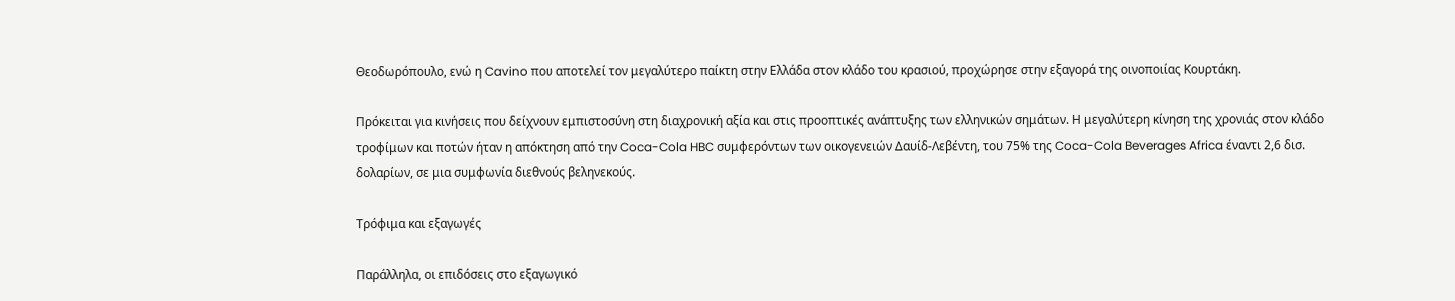Θεοδωρόπουλο, ενώ η Cavino που αποτελεί τον μεγαλύτερο παίκτη στην Ελλάδα στον κλάδο του κρασιού, προχώρησε στην εξαγορά της οινοποιίας Κουρτάκη.

Πρόκειται για κινήσεις που δείχνουν εμπιστοσύνη στη διαχρονική αξία και στις προοπτικές ανάπτυξης των ελληνικών σημάτων. Η μεγαλύτερη κίνηση της χρονιάς στον κλάδο τροφίμων και ποτών ήταν η απόκτηση από την Coca-Cola HBC συμφερόντων των οικογενειών Δαυίδ-Λεβέντη, του 75% της Coca-Cola Beverages Africa έναντι 2,6 δισ. δολαρίων, σε μια συμφωνία διεθνούς βεληνεκούς.

Τρόφιμα και εξαγωγές

Παράλληλα, οι επιδόσεις στο εξαγωγικό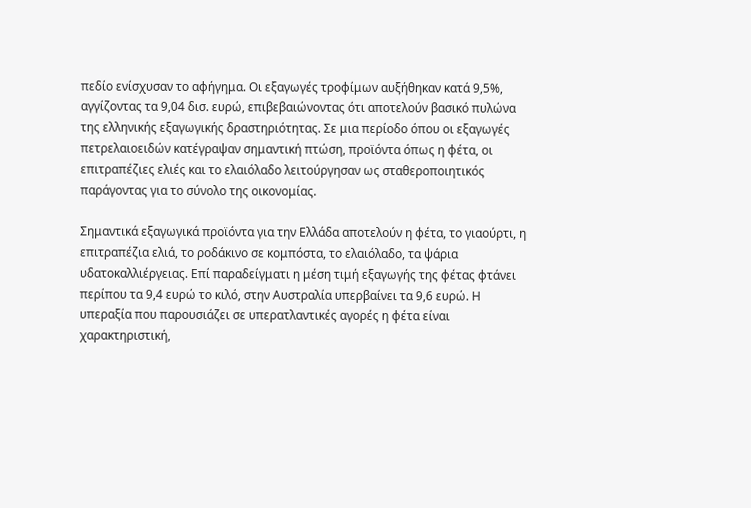πεδίο ενίσχυσαν το αφήγημα. Οι εξαγωγές τροφίμων αυξήθηκαν κατά 9,5%, αγγίζοντας τα 9,04 δισ. ευρώ, επιβεβαιώνοντας ότι αποτελούν βασικό πυλώνα της ελληνικής εξαγωγικής δραστηριότητας. Σε μια περίοδο όπου οι εξαγωγές πετρελαιοειδών κατέγραψαν σημαντική πτώση, προϊόντα όπως η φέτα, οι επιτραπέζιες ελιές και το ελαιόλαδο λειτούργησαν ως σταθεροποιητικός παράγοντας για το σύνολο της οικονομίας.

Σημαντικά εξαγωγικά προϊόντα για την Ελλάδα αποτελούν η φέτα, το γιαούρτι, η επιτραπέζια ελιά, το ροδάκινο σε κομπόστα, το ελαιόλαδο, τα ψάρια υδατοκαλλιέργειας. Επί παραδείγματι η μέση τιμή εξαγωγής της φέτας φτάνει περίπου τα 9,4 ευρώ το κιλό, στην Αυστραλία υπερβαίνει τα 9,6 ευρώ. Η υπεραξία που παρουσιάζει σε υπερατλαντικές αγορές η φέτα είναι χαρακτηριστική,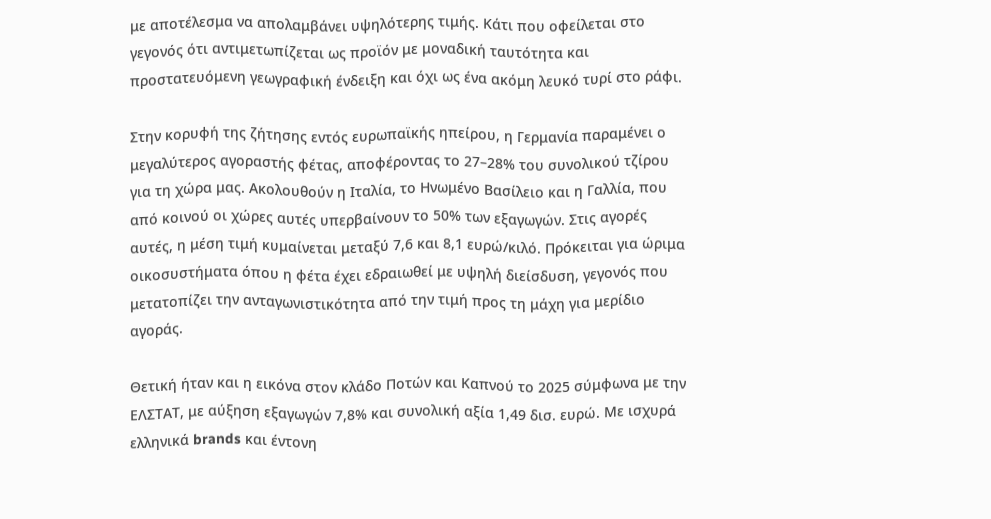με αποτέλεσμα να απολαμβάνει υψηλότερης τιμής. Κάτι που οφείλεται στο γεγονός ότι αντιμετωπίζεται ως προϊόν με μοναδική ταυτότητα και προστατευόμενη γεωγραφική ένδειξη και όχι ως ένα ακόμη λευκό τυρί στο ράφι.

Στην κορυφή της ζήτησης εντός ευρωπαϊκής ηπείρου, η Γερμανία παραμένει ο μεγαλύτερος αγοραστής φέτας, αποφέροντας το 27–28% του συνολικού τζίρου για τη χώρα μας. Ακολουθούν η Ιταλία, το Ηνωμένο Βασίλειο και η Γαλλία, που από κοινού οι χώρες αυτές υπερβαίνουν το 50% των εξαγωγών. Στις αγορές αυτές, η μέση τιμή κυμαίνεται μεταξύ 7,6 και 8,1 ευρώ/κιλό. Πρόκειται για ώριμα οικοσυστήματα όπου η φέτα έχει εδραιωθεί με υψηλή διείσδυση, γεγονός που μετατοπίζει την ανταγωνιστικότητα από την τιμή προς τη μάχη για μερίδιο αγοράς.

Θετική ήταν και η εικόνα στον κλάδο Ποτών και Καπνού το 2025 σύμφωνα με την ΕΛΣΤΑΤ, με αύξηση εξαγωγών 7,8% και συνολική αξία 1,49 δισ. ευρώ. Με ισχυρά ελληνικά brands και έντονη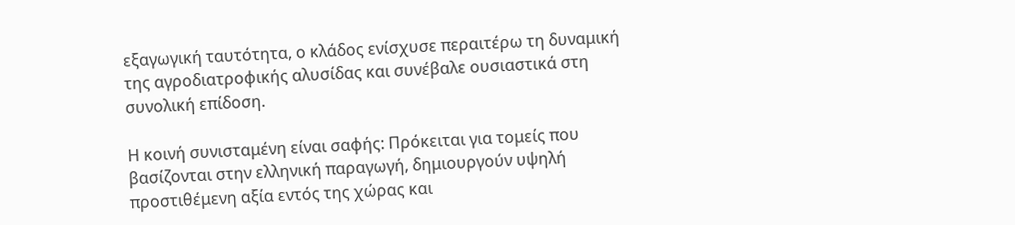εξαγωγική ταυτότητα, ο κλάδος ενίσχυσε περαιτέρω τη δυναμική της αγροδιατροφικής αλυσίδας και συνέβαλε ουσιαστικά στη συνολική επίδοση.

Η κοινή συνισταμένη είναι σαφής: Πρόκειται για τομείς που βασίζονται στην ελληνική παραγωγή, δημιουργούν υψηλή προστιθέμενη αξία εντός της χώρας και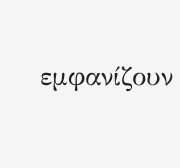εμφανίζουν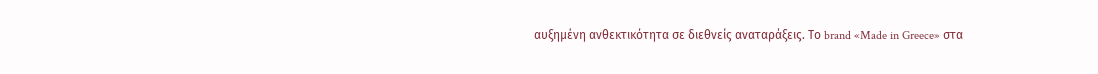αυξημένη ανθεκτικότητα σε διεθνείς αναταράξεις. Το brand «Made in Greece» στα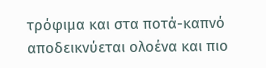τρόφιμα και στα ποτά-καπνό αποδεικνύεται ολοένα και πιο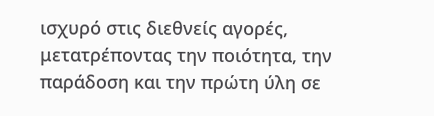ισχυρό στις διεθνείς αγορές, μετατρέποντας την ποιότητα, την παράδοση και την πρώτη ύλη σε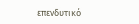επενδυτικό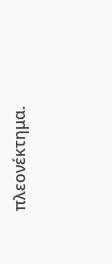πλεονέκτημα.